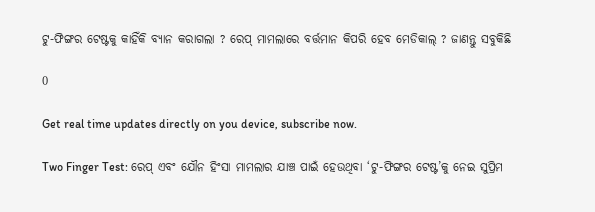ଟୁ-ଫିଙ୍ଗର ଟେଷ୍ଟକୁ କାହିଁକି ବ୍ୟାନ କରାଗଲା ? ରେପ୍ ମାମଲାରେ ବର୍ତ୍ତମାନ କିପରି ହେବ ମେଡିକାଲ୍ ? ଜାଣନ୍ତୁ ସବୁକିଛି

0

Get real time updates directly on you device, subscribe now.

Two Finger Test: ରେପ୍ ଏବଂ ଯୌନ ହିଂସା ମାମଲାର ଯାଞ୍ଚ ପାଇଁ ହେଉଥିବା ‘ଟୁ-ଫିଙ୍ଗର ଟେଷ୍ଟ’କୁ ନେଇ ସୁପ୍ରିମ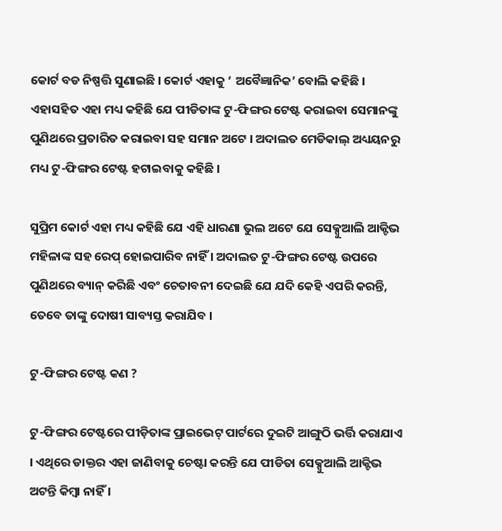କୋର୍ଟ ବଡ ନିଷ୍ପତ୍ତି ସୁଣାଇଛି । କୋର୍ଟ ଏହାକୁ ‘ ଅବୈଜ୍ଞାନିକ’ ବୋଲି କହିଛି । ଏହାସହିତ ଏହା ମଧ୍ୟ କହିଛି ଯେ ପୀଡିତାଙ୍କ ଟୁ-ଫିଙ୍ଗର ଟେଷ୍ଟ କରାଇବା ସେମାନଙ୍କୁ ପୁଣିଥରେ ପ୍ରତାରିତ କରାଇବା ସହ ସମାନ ଅଟେ । ଅଦାଲତ ମେଡିକାଲ୍ ଅଧ୍ୟୟନରୁ ମଧ୍ୟ ଟୁ-ଫିଙ୍ଗର ଟେଷ୍ଟ ହଟାଇବାକୁ କହିଛି ।

ସୁପ୍ରିମ କୋର୍ଟ ଏହା ମଧ୍ୟ କହିଛି ଯେ ଏହି ଧାରଣା ଭୁଲ ଅଟେ ଯେ ସେକ୍ସୁଆଲି ଆକ୍ଟିଭ ମହିଳାଙ୍କ ସହ ରେପ୍ ହୋଇପାରିବ ନାହିଁ । ଅଦାଲତ ଟୁ-ଫିଙ୍ଗର ଟେଷ୍ଟ ଉପରେ ପୁଣିଥରେ ବ୍ୟାନ୍ କରିଛି ଏବଂ ଚେତାବନୀ ଦେଇଛି ଯେ ଯଦି କେହି ଏପରି କରନ୍ତି, ତେବେ ତାଙ୍କୁ ଦୋଷୀ ସାବ୍ୟସ୍ତ କରାଯିବ ।

ଟୁ-ଫିଙ୍ଗର ଟେଷ୍ଟ କଣ ?

ଟୁ-ଫିଙ୍ଗର ଟେଷ୍ଟରେ ପୀଡ଼ିତାଙ୍କ ପ୍ରାଇଭେଟ୍ ପାର୍ଟରେ ଦୁଇଟି ଆଙ୍ଗୁଠି ଭର୍ତ୍ତି କରାଯାଏ । ଏଥିରେ ଡାକ୍ତର ଏହା ଜାଣିବାକୁ ଚେଷ୍ଟା କରନ୍ତି ଯେ ପୀଡିତା ସେକ୍ସୁଆଲି ଆକ୍ଟିଭ ଅଟନ୍ତି କିମ୍ବା ନାହିଁ ।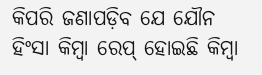କିପରି ଜଣାପଡ଼ିବ ଯେ ଯୌନ ହିଂସା କିମ୍ବା ରେପ୍ ହୋଇଛି କିମ୍ବା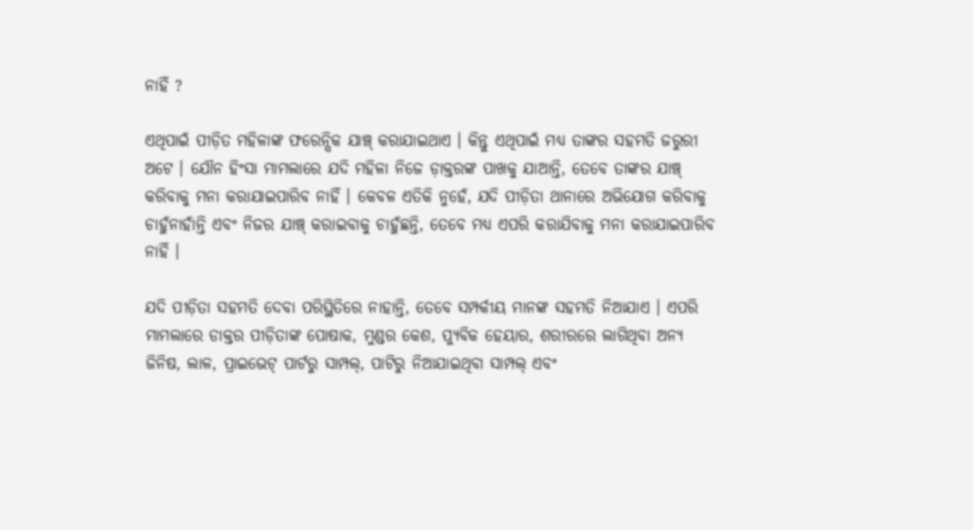ନାହିଁ ?

ଏଥିପାଇଁ ପୀଡ଼ିତ ମହିଳାଙ୍କ ଫରେନ୍ସିକ ଯାଞ୍ଚ୍ କରାଯାଇଥାଏ । କିନ୍ତୁ ଏଥିପାଇଁ ମଧ୍ୟ ତାଙ୍କର ସହମତି ଜରୁରୀ ଅଟେ । ଯୌନ ହିଂସା ମାମଲାରେ ଯଦି ମହିଳା ନିଜେ ଡ଼ାକ୍ତରଙ୍କ ପାଖକୁ ଯାଆନ୍ତି, ତେବେ ତାଙ୍କର ଯାଞ୍ଚ୍ କରିବାକୁ ମନା କରାଯାଇପାରିବ ନାହିଁ । କେବଳ ଏତିକି ନୁହେଁ, ଯଦି ପୀଡ଼ିତା ଥାନାରେ ଅଭିଯୋଗ କରିବାକୁ ଚାହୁଁନାହାଁନ୍ତି ଏବଂ ନିଜର ଯାଞ୍ଚ୍ କରାଇବାକୁ ଚାହୁଁଛନ୍ତି, ତେବେ ମଧ୍ୟ ଏପରି କରାଯିବାକୁ ମନା କରାଯାଇପାରିବ ନାହିଁ ।

ଯଦି ପୀଡ଼ିତା ସହମତି ଦେବା ପରିସ୍ଥିତିରେ ନାହାନ୍ତି, ତେବେ ସମ୍ପର୍କୀୟ ମାନଙ୍କ ସହମତି ନିଆଯାଏ । ଏପରି ମାମଲାରେ ଡାକ୍ତର ପୀଡ଼ିତାଙ୍କ ପୋଷାକ, ମୁଣ୍ଡର କେଶ, ପ୍ୟୁବିକ ହେୟାର, ଶରୀରରେ ଲାଗିଥିବା ଅନ୍ୟ ଜିନିଷ, ଲାଳ, ପ୍ରାଇଭେଟ୍ ପାର୍ଟରୁ ସାମ୍ପଲ୍, ପାଟିରୁ ନିଆଯାଇଥିବା ସାମ୍ପଲ୍ ଏବଂ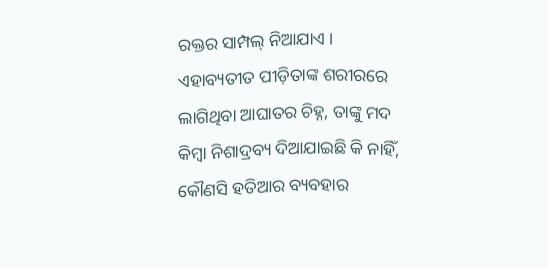ରକ୍ତର ସାମ୍ପଲ୍ ନିଆଯାଏ । ଏହାବ୍ୟତୀତ ପୀଡ଼ିତାଙ୍କ ଶରୀରରେ ଲାଗିଥିବା ଆଘାତର ଚିହ୍ନ, ତାଙ୍କୁ ମଦ କିମ୍ବା ନିଶାଦ୍ରବ୍ୟ ଦିଆଯାଇଛି କି ନାହିଁ, କୌଣସି ହତିଆର ବ୍ୟବହାର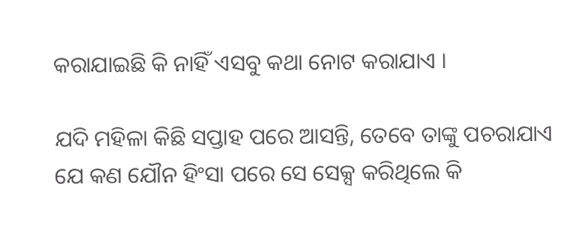କରାଯାଇଛି କି ନାହିଁ ଏସବୁ କଥା ନୋଟ କରାଯାଏ ।

ଯଦି ମହିଳା କିଛି ସପ୍ତାହ ପରେ ଆସନ୍ତି, ତେବେ ତାଙ୍କୁ ପଚରାଯାଏ ଯେ କଣ ଯୌନ ହିଂସା ପରେ ସେ ସେକ୍ସ କରିଥିଲେ କି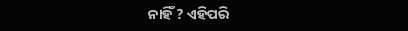ନାହିଁ ? ଏହିପରି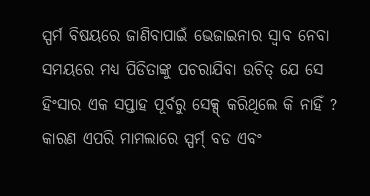ସ୍ପର୍ମ ବିଷୟରେ ଜାଣିବାପାଇଁ ଭେଜାଇନାର ସ୍ୱାବ ନେବା ସମୟରେ ମଧ୍ୟ ପିଡିତାଙ୍କୁ ପଚରାଯିବା ଉଚିତ୍ ଯେ ସେ ହିଂସାର ଏକ ସପ୍ତାହ ପୂର୍ବରୁ ସେକ୍ସ୍ କରିଥିଲେ କି ନାହିଁ ? କାରଣ ଏପରି ମାମଲାରେ ସ୍ପର୍ମ୍ ବଡ ଏବଂ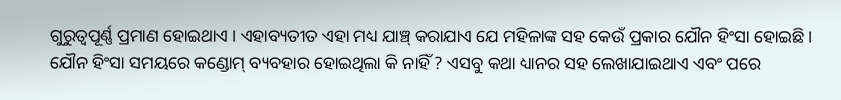ଗୁରୁତ୍ୱପୂର୍ଣ୍ଣ ପ୍ରମାଣ ହୋଇଥାଏ । ଏହାବ୍ୟତୀତ ଏହା ମଧ୍ୟ ଯାଞ୍ଚ୍ କରାଯାଏ ଯେ ମହିଳାଙ୍କ ସହ କେଉଁ ପ୍ରକାର ଯୌନ ହିଂସା ହୋଇଛି । ଯୌନ ହିଂସା ସମୟରେ କଣ୍ଡୋମ୍ ବ୍ୟବହାର ହୋଇଥିଲା କି ନାହିଁ ? ଏସବୁ କଥା ଧ୍ୟାନର ସହ ଲେଖାଯାଇଥାଏ ଏବଂ ପରେ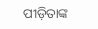ପୀଡ଼ିତାଙ୍କ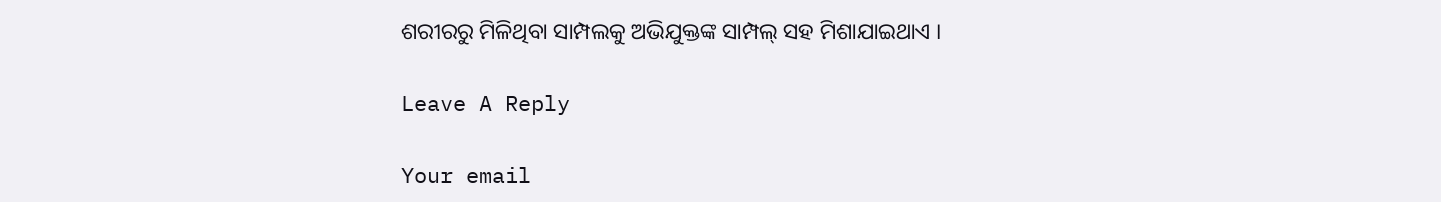ଶରୀରରୁ ମିଳିଥିବା ସାମ୍ପଲକୁ ଅଭିଯୁକ୍ତଙ୍କ ସାମ୍ପଲ୍ ସହ ମିଶାଯାଇଥାଏ ।

Leave A Reply

Your email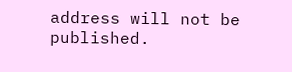address will not be published.